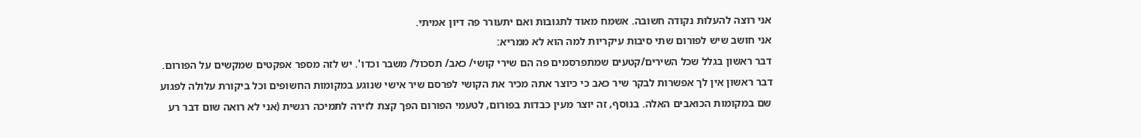אני רוצה להעלות נקודה חשובה. אשמח מאוד לתגובות ואם יתעורר פה דיון אמיתי.
אני חושב שיש לפורום שתי סיבות עיקריות למה הוא לא ממריא:
דבר ראשון בגלל שכל השירים/קטעים שמתפרסמים פה הם שירי קושי/ כאב/ תסכול/ משבר וכדו'. יש לזה מספר אפקטים שמקשים על הפורום. דבר ראשון אין לך אפשרות לבקר שיר כאב כי כיוצר אתה מכיר את הקושי לפרסם שיר אישי שנוגע במקומות החשופים וכל ביקורת עלולה לפגוע שם במקומות הכואבים האלה. בנוסף, זה יוצר מעין כבדות בפורום, לטעמי הפורום הפך קצת לזירה לתמיכה רגשית (אני לא רואה שום דבר רע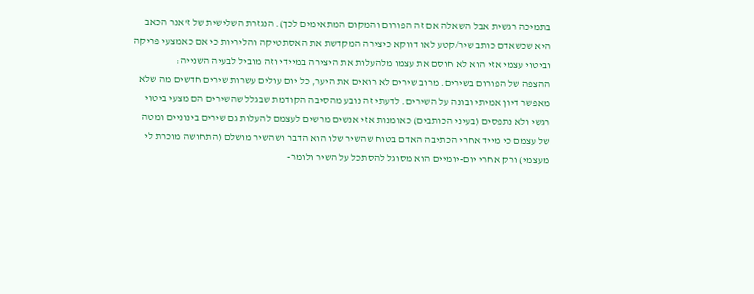בתמיכה רגשית אבל השאלה אם זה הפורום והמקום המתאימים לכך). הנגזרת השלישית של ז'אנר הכאב היא שכשאדם כותב שיר/קטע לאו דווקא כיצירה המקדשת את האסתטיקה והליריות כי אם כאמצעי פריקה וביטוי עצמי אזי הוא לא חוסם את עצמו מלהעלות את היצירה במיידי וזה מוביל לבעיה השנייה:
ההצפה של הפורום בשירים. מרוב שירים לא רואים את היער, כל יום עולים עשרות שירים חדשים מה שלא מאפשר דיון אמיתי ובונה על השירים. לדעתי זה נובע מהסיבה הקודמת שבגלל שהשירים הם מצעי ביטוי רגשי ולא נתפסים (בעיני הכותבים) כאומנות אזי אנשים מרשים לעצמם להעלות גם שירים בינוניים ומטה של עצמם כי מייד אחרי הכתיבה האדם בטוח שהשיר שלו הוא הדבר ושהשיר מושלם (התחושה מוכרת לי מעצמי) ורק אחרי יום-יומיים הוא מסוגל להסתכל על השיר ולומר-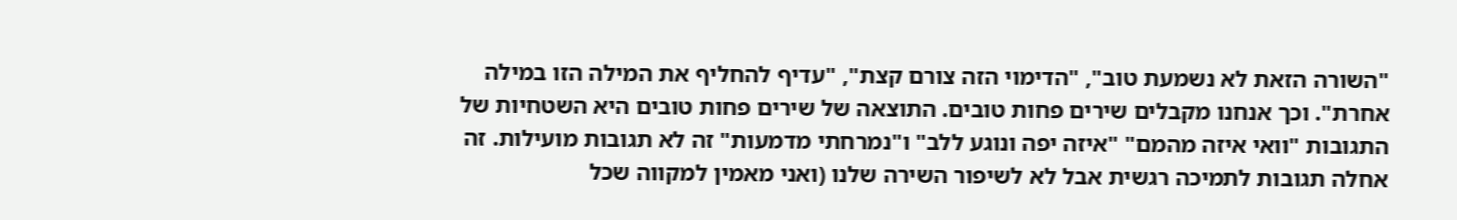"השורה הזאת לא נשמעת טוב", "הדימוי הזה צורם קצת", "עדיף להחליף את המילה הזו במילה אחרת". וכך אנחנו מקבלים שירים פחות טובים. התוצאה של שירים פחות טובים היא השטחיות של התגובות "וואי איזה מהמם" "איזה יפה ונוגע ללב" ו"נמרחתי מדמעות" זה לא תגובות מועילות. זה אחלה תגובות לתמיכה רגשית אבל לא לשיפור השירה שלנו (ואני מאמין למקווה שכל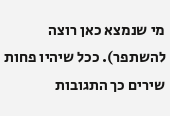מי שנמצא כאן רוצה להשתפר). ככל שיהיו פחות שירים כך התגובות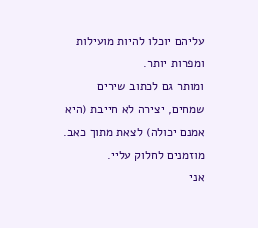עליהם יוכלו להיות מועילות ומפרות יותר.
ומותר גם לכתוב שירים שמחים, יצירה לא חייבת (היא אמנם יכולה) לצאת מתוך כאב.
מוזמנים לחלוק עליי.
אני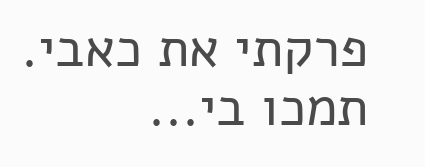פרקתי את כאבי. תמכו בי...